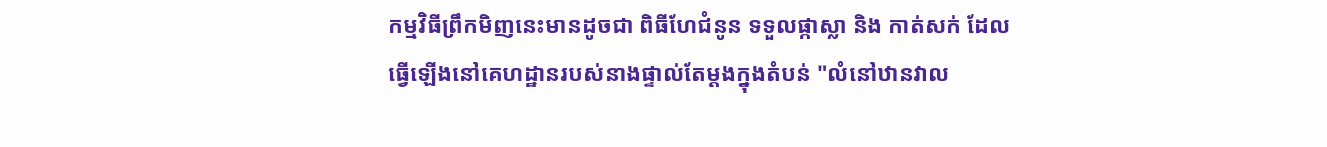កម្មវិធីព្រឹកមិញនេះមានដូចជា ពិធីហែជំនូន ទទួលផ្កាស្លា និង កាត់សក់ ដែលធ្វើឡើងនៅគេហដ្ឋានរបស់នាងផ្ទាល់តែម្ដងក្នុងតំបន់ "លំនៅឋានវាល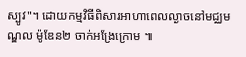ស្បូវ"។ ដោយកម្មវិធីពិសារអាហាពេលល្ងាចនៅមជ្ឈមណ្ឌល ម៉ូឌែន២ ចាក់អង្រែក្រោម ៕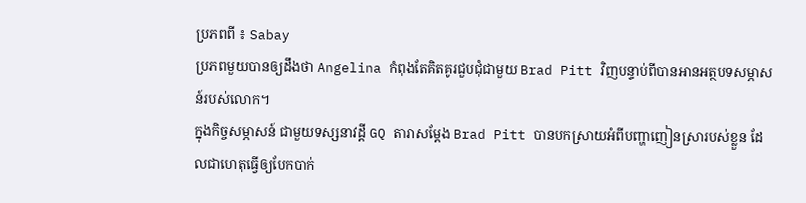ប្រភពពី ៖ Sabay
ប្រភពមួយបានឲ្យដឹងថា Angelina កំពុងតែគិតគូរជួបជុំជាមួយ Brad Pitt វិញបន្ទាប់ពីបានអានអត្ថបទសម្ភាសន៍របស់លោក។
ក្នុងកិច្ចសម្ភាសន៍ ជាមួយទស្សនាវដ្ដី GQ តារាសម្ដែង Brad Pitt បានបកស្រាយអំពីបញ្ហាញៀនស្រារបស់ខ្លួន ដែលជាហេតុធ្វើឲ្យបែកបាក់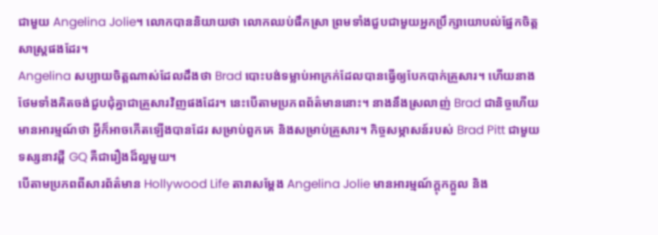ជាមួយ Angelina Jolie។ លោកបាននិយាយថា លោកឈប់ផឹកស្រា ព្រមទាំងជួបជាមួយអ្នកប្រឹក្សាយោបល់ផ្នែកចិត្តសាស្ត្រផងដែរ។
Angelina សប្បាយចិត្តណាស់ដែលដឹងថា Brad បោះបង់ទម្លាប់អាក្រក់ដែលបានធ្វើឲ្យបែកបាក់គ្រួសារ។ ហើយនាងថែមទាំងគិតចង់ជួបជុំគ្នាជាគ្រួសារវិញផងដែរ។ នេះបើតាមប្រភពព័ត៌មាននោះ។ នាងនឹងស្រលាញ់ Brad ជានិច្ចហើយមានអារម្មណ៍ថា អ្វីក៏អាចកើតឡើងបានដែរ សម្រាប់ពួកគេ និងសម្រាប់គ្រួសារ។ កិច្ចសម្ភាសន៍របស់ Brad Pitt ជាមួយទស្សនាវដ្ដី GQ គឺជារឿងដ៏ល្អមួយ។
បើតាមប្រភពពីសារព័ត៌មាន Hollywood Life តារាសម្ដែង Angelina Jolie មានអារម្មណ៍ក្ដុកក្ដួល និង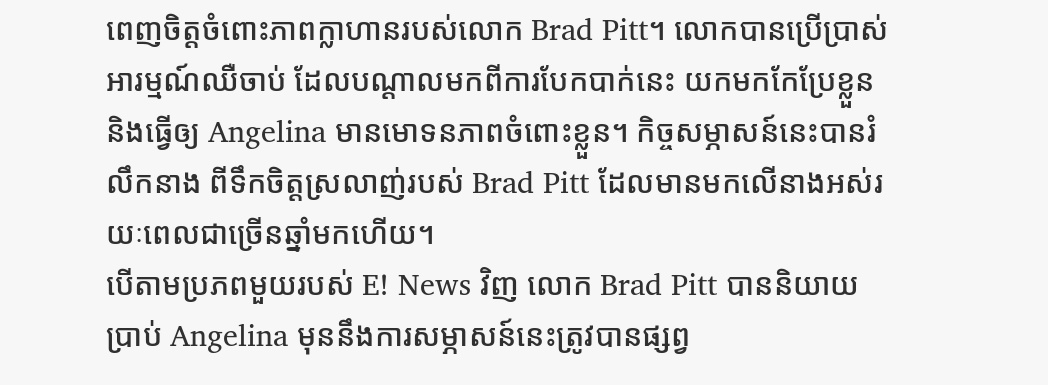ពេញចិត្តចំពោះភាពក្លាហានរបស់លោក Brad Pitt។ លោកបានប្រើប្រាស់អារម្មណ៍ឈឺចាប់ ដែលបណ្ដាលមកពីការបែកបាក់នេះ យកមកកែប្រែខ្លួន និងធ្វើឲ្យ Angelina មានមោទនភាពចំពោះខ្លួន។ កិច្ចសម្ភាសន៍នេះបានរំលឹកនាង ពីទឹកចិត្តស្រលាញ់របស់ Brad Pitt ដែលមានមកលើនាងអស់រយៈពេលជាច្រើនឆ្នាំមកហើយ។
បើតាមប្រភពមួយរបស់ E! News វិញ លោក Brad Pitt បាននិយាយប្រាប់ Angelina មុននឹងការសម្ភាសន៍នេះត្រូវបានផ្សព្វ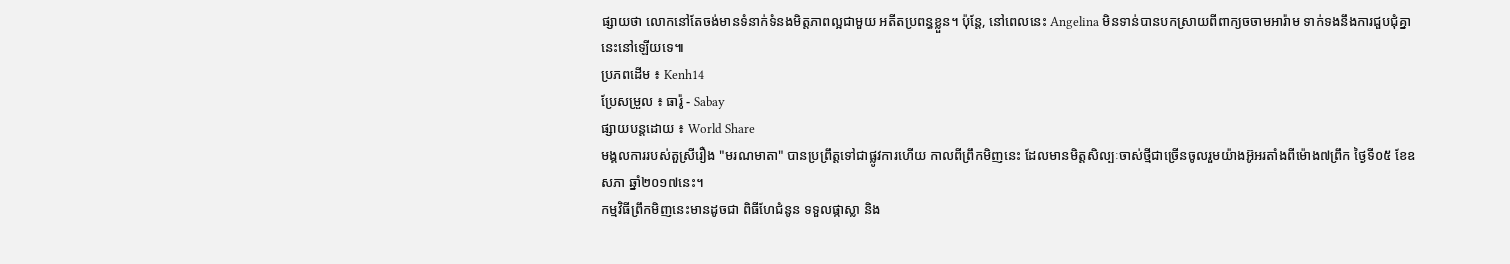ផ្សាយថា លោកនៅតែចង់មានទំនាក់ទំនងមិត្តភាពល្អជាមួយ អតីតប្រពន្ធខ្លួន។ ប៉ុន្តែ, នៅពេលនេះ Angelina មិនទាន់បានបកស្រាយពីពាក្យចចាមអារ៉ាម ទាក់ទងនឹងការជួបជុំគ្នានេះនៅឡើយទេ៕
ប្រភពដេីម ៖ Kenh14
ប្រែសម្រួល ៖ ធារ៉ូ - Sabay
ផ្សាយបន្តដោយ ៖ World Share
មង្គលការរបស់តួស្រីរឿង "មរណមាតា" បានប្រព្រឹត្តទៅជាផ្លូវការហើយ កាលពីព្រឹកមិញនេះ ដែលមានមិត្តសិល្បៈចាស់ថ្មីជាច្រើនចូលរួមយ៉ាងអ៊ូអរតាំងពីម៉ោង៧ព្រឹក ថ្ងៃទី០៥ ខែឧសភា ឆ្នាំ២០១៧នេះ។
កម្មវិធីព្រឹកមិញនេះមានដូចជា ពិធីហែជំនូន ទទួលផ្កាស្លា និង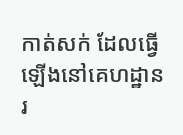កាត់សក់ ដែលធ្វើឡើងនៅគេហដ្ឋានរ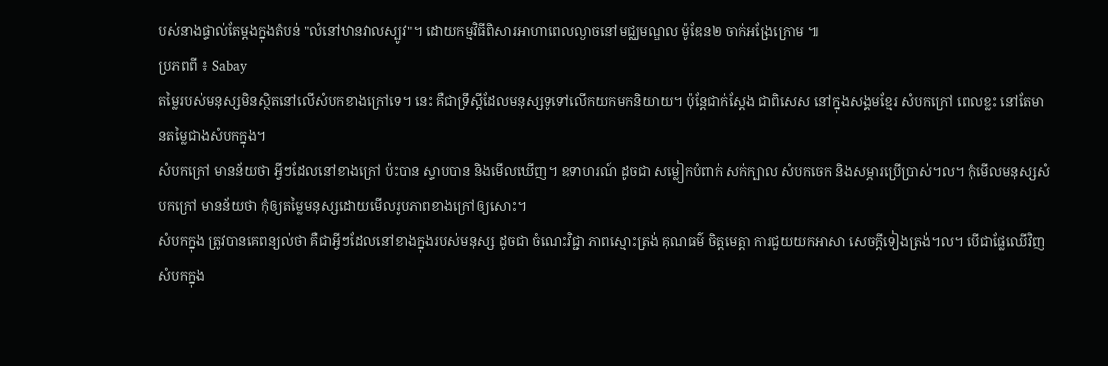បស់នាងផ្ទាល់តែម្ដងក្នុងតំបន់ "លំនៅឋានវាលស្បូវ"។ ដោយកម្មវិធីពិសារអាហាពេលល្ងាចនៅមជ្ឈមណ្ឌល ម៉ូឌែន២ ចាក់អង្រែក្រោម ៕
ប្រភពពី ៖ Sabay
តម្លៃរបស់មនុស្សមិនស្ថិតនៅលើសំបកខាងក្រៅទេ។ នេះ គឺជាទ្រឹស្តីដែលមនុស្សទូទៅលើកយកមកនិយាយ។ ប៉ុន្តែជាក់ស្តែង ជាពិសេស នៅក្នុងសង្គមខ្មែរ សំបកក្រៅ ពេលខ្លះ នៅតែមានតម្លៃជាងសំបកក្នុង។
សំបកក្រៅ មានន័យថា អ្វីៗដែលនៅខាងក្រៅ ប៉ះបាន ស្ទាបបាន និងមើលឃើញ។ ឧទាហរណ៍ ដូចជា សម្លៀកបំពាក់ សក់ក្បាល សំបកចេក និងសម្ភារប្រើប្រាស់។ល។ កុំមើលមនុស្សសំបកក្រៅ មានន័យថា កុំឲ្យតម្លៃមនុស្សដោយមើលរូបភាពខាងក្រៅឲ្យសោះ។
សំបកក្នុង ត្រូវបានគេពន្យល់ថា គឺជាអ្វីៗដែលនៅខាងក្នុងរបស់មនុស្ស ដូចជា ចំណេះវិជ្ជា ភាពស្មោះត្រង់ គុណធម៌ ចិត្តមេត្តា ការជួយយកអាសា សេចក្តីទៀងត្រង់។ល។ បើជាផ្លែឈើវិញ សំបកក្នុង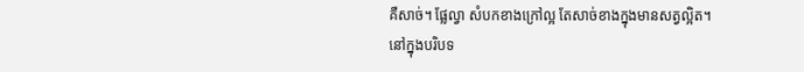គឺសាច់។ ផ្លែល្វា សំបកខាងក្រៅល្អ តែសាច់ខាងក្នុងមានសត្វល្អិត។
នៅក្នុងបរិបទ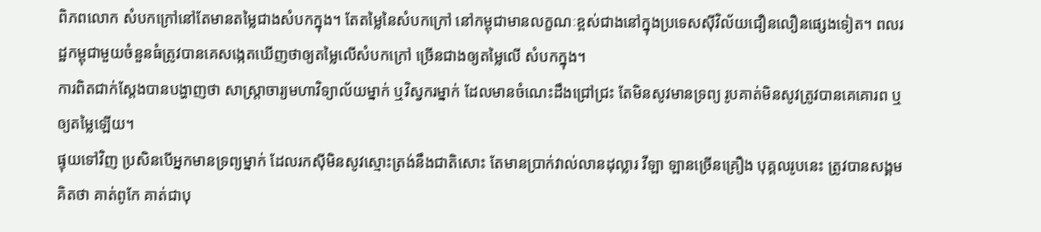ពិភពលោក សំបកក្រៅនៅតែមានតម្លៃជាងសំបកក្នុង។ តែតម្លៃនៃសំបកក្រៅ នៅកម្ពុជាមានលក្ខណៈខ្ពស់ជាងនៅក្នុងប្រទេសស៊ីវិល័យជឿនលឿនផ្សេងទៀត។ ពលរដ្ឋកម្ពុជាមួយចំនួនធំត្រូវបានគេសង្កេតឃើញថាឲ្យតម្លៃលើសំបកក្រៅ ច្រើនជាងឲ្យតម្លៃលើ សំបកក្នុង។
ការពិតជាក់ស្តែងបានបង្ហាញថា សាស្ត្រាចារ្យមហាវិទ្យាល័យម្នាក់ ឬវិស្វករម្នាក់ ដែលមានចំណេះដឹងជ្រៅជ្រះ តែមិនសូវមានទ្រព្យ រូបគាត់មិនសូវត្រូវបានគេគោរព ឬឲ្យតម្លៃឡើយ។
ផ្ទុយទៅវិញ ប្រសិនបើអ្នកមានទ្រព្យម្នាក់ ដែលរកស៊ីមិនសូវស្មោះត្រង់នឹងជាតិសោះ តែមានប្រាក់វាល់លានដុល្លារ វីឡា ឡានច្រើនគ្រឿង បុគ្គលរូបនេះ ត្រូវបានសង្គមគិតថា គាត់ពូកែ គាត់ជាបុ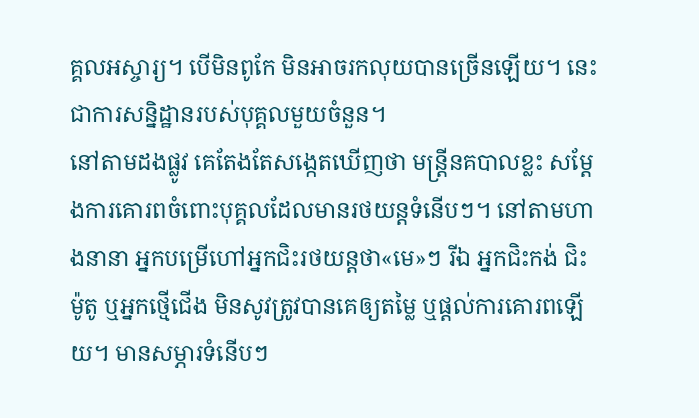គ្គលអស្ចារ្យ។ បើមិនពូកែ មិនអាចរកលុយបានច្រើនឡើយ។ នេះជាការសន្និដ្ឋានរបស់បុគ្គលមួយចំនួន។
នៅតាមដងផ្លូវ គេតែងតែសង្កេតឃើញថា មន្ត្រីនគបាលខ្លះ សម្តែងការគោរពចំពោះបុគ្គលដែលមានរថយន្តទំនើបៗ។ នៅតាមហាងនានា អ្នកបម្រើហៅអ្នកជិះរថយន្តថា«មេ»ៗ រីឯ អ្នកជិះកង់ ជិះម៉ូតូ ឬអ្នកថ្មើជើង មិនសូវត្រូវបានគេឲ្យតម្លៃ ឬផ្តល់ការគោរពឡើយ។ មានសម្ភារទំនើបៗ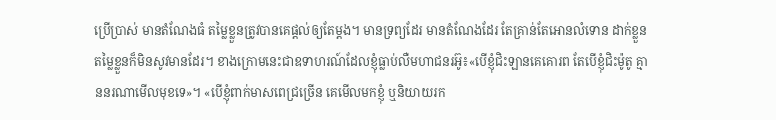ប្រើប្រាស់ មានតំណែងធំ តម្លៃខ្លួនត្រូវបានគេផ្តល់ឲ្យតែម្តង។ មានទ្រព្យដែរ មានតំណែងដែរ តែគ្រាន់តែអោនលំទោន ដាក់ខ្លួន តម្លៃខ្លួនក៏មិនសូវមានដែរ។ ខាងក្រោមនេះជាឧទាហរណ៍ដែលខ្ញុំធ្លាប់លឺមហាជនរអ៊ូ៖«បើខ្ញុំជិះឡានគេគោរព តែបើខ្ញុំជិះម៉ូតូ គ្មាននរណាមើលមុខទេ»។ «បើខ្ញុំពាក់មាសពេជ្រច្រើន គេមើលមកខ្ញុំ ឬនិយាយរក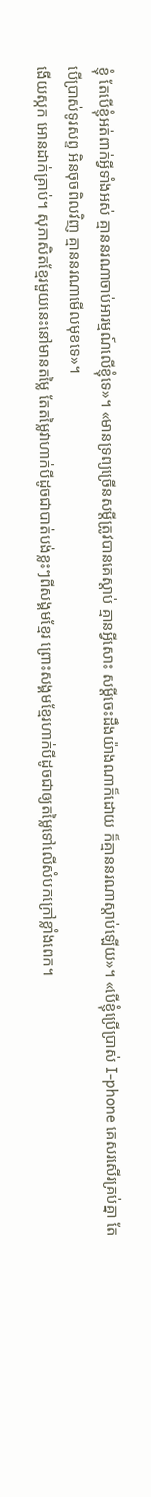ខ្ញុំ តែបើខ្ញុំអត់ពាក់អ្វីទាំងអស់ គ្មាននរណាចាប់អារម្មណ៍លើខ្ញុំទេ»។ «មានទ្រព្យច្រើនសម្តីត្រូវបានគេស្តាប់ គ្មានអ្វីសោះ សម្តីចេះដឹងយ៉ាងណាក៏ដោយ ក៏គ្មាននរណាស្តាប់ឡើយ»។ «បើខ្ញុំប្រើប្រាស់ I-phone គេសរសើរគ្រប់គ្នា តែបើប្រាស់ទូរសព្ទ អិនចុចពិលវិញ គ្មាននរណាមើលមុខទេ»។
ងើយស្កក អោនដាក់គ្រាប់។ សុភាសិតខ្មែរមួយនេះនៅមានតម្លៃ តែតម្លៃវាហាក់បីដូចជាបាត់បង់ខ្លះៗពីសង្គមខ្មែរ ព្រោះសង្គមខ្មែរហាក់បីដូចជាឲ្យតម្លៃទៅលើសំបកក្រៅខ្លាំងពេក។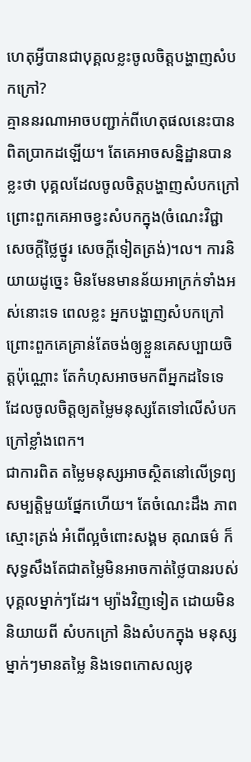ហេតុអ្វីបានជាបុគ្គលខ្លះចូលចិត្តបង្ហាញសំបកក្រៅ?
គ្មាននរណាអាចបញ្ជាក់ពីហេតុផលនេះបានពិតប្រាកដឡើយ។ តែគេអាចសន្និដ្ឋានបានខ្លះថា បុគ្គលដែលចូលចិត្តបង្ហាញសំបកក្រៅ ព្រោះពួកគេអាចខ្វះសំបកក្នុង(ចំណេះវិជ្ជា សេចក្តីថ្លៃថ្នូរ សេចក្តីទៀតត្រង់)។ល។ ការនិយាយដូច្នេះ មិនមែនមានន័យអាក្រក់ទាំងអស់នោះទេ ពេលខ្លះ អ្នកបង្ហាញសំបកក្រៅ ព្រោះពួកគេគ្រាន់តែចង់ឲ្យខ្លួនគេសប្បាយចិត្តប៉ុណ្ណោះ តែកំហុសអាចមកពីអ្នកដទៃទេ ដែលចូលចិត្តឲ្យតម្លៃមនុស្សតែទៅលើសំបកក្រៅខ្លាំងពេក។
ជាការពិត តម្លៃមនុស្សអាចស្ថិតនៅលើទ្រព្យសម្បត្តិមួយផ្នែកហើយ។ តែចំណេះដឹង ភាពស្មោះត្រង់ អំពើល្អចំពោះសង្គម គុណធម៌ ក៏សុទ្ធសឹងតែជាតម្លៃមិនអាចកាត់ថ្លៃបានរបស់បុគ្គលម្នាក់ៗដែរ។ ម្យ៉ាងវិញទៀត ដោយមិននិយាយពី សំបកក្រៅ និងសំបកក្នុង មនុស្សម្នាក់ៗមានតម្លៃ និងទេពកោសល្យខុ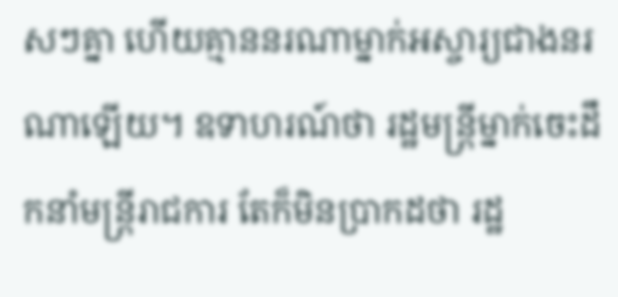សៗគ្នា ហើយគ្មាននរណាម្នាក់អស្ចារ្យជាងនរណាឡើយ។ ឧទាហរណ៍ថា រដ្ឋមន្ត្រីម្នាក់ចេះដឹកនាំមន្ត្រីរាជការ តែក៏មិនប្រាកដថា រដ្ឋ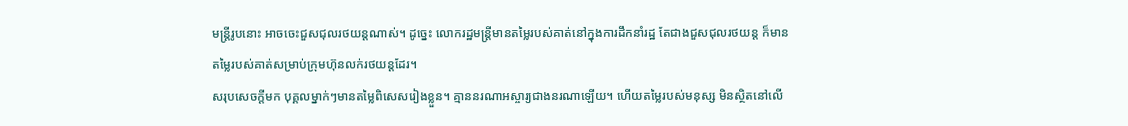មន្ត្រីរូបនោះ អាចចេះជួសជុលរថយន្តណាស់។ ដូច្នេះ លោករដ្ឋមន្ត្រីមានតម្លៃរបស់គាត់នៅក្នុងការដឹកនាំរដ្ឋ តែជាងជួសជុលរថយន្ត ក៏មានតម្លៃរបស់គាត់សម្រាប់ក្រុមហ៊ុនលក់រថយន្តដែរ។
សរុបសេចក្តីមក បុគ្គលម្នាក់ៗមានតម្លៃពិសេសរៀងខ្លួន។ គ្មាននរណាអស្ចារ្យជាងនរណាឡើយ។ ហើយតម្លៃរបស់មនុស្ស មិនស្ថិតនៅលើ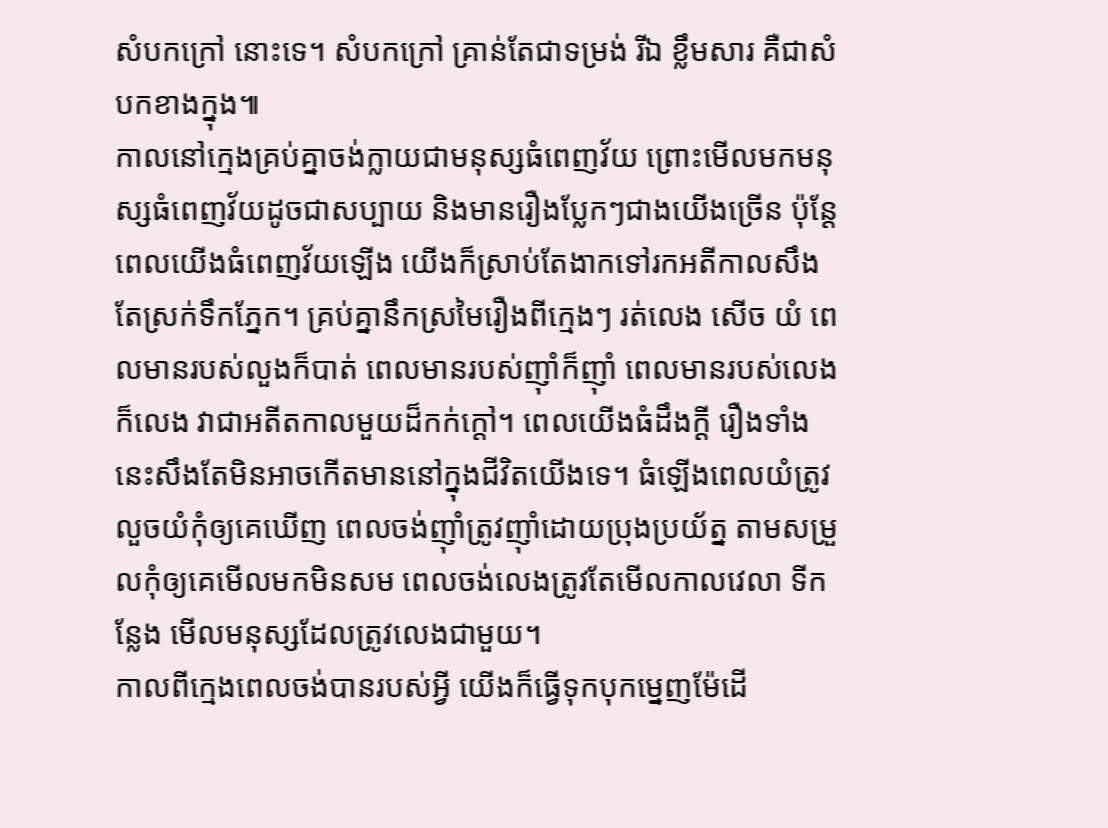សំបកក្រៅ នោះទេ។ សំបកក្រៅ គ្រាន់តែជាទម្រង់ រីឯ ខ្លឹមសារ គឺជាសំបកខាងក្នុង៕
កាលនៅក្មេងគ្រប់គ្នាចង់ក្លាយជាមនុស្សធំពេញវ័យ ព្រោះមើលមកមនុស្សធំពេញវ័យដូចជាសប្បាយ និងមានរឿងប្លែកៗជាងយើងច្រើន ប៉ុន្ដែពេលយើងធំពេញវ័យឡើង យើងក៏ស្រាប់តែងាកទៅរកអតីកាលសឹងតែស្រក់ទឹកភ្នែក។ គ្រប់គ្នានឹកស្រមៃរឿងពីក្មេងៗ រត់លេង សើច យំ ពេលមានរបស់លួងក៏បាត់ ពេលមានរបស់ញ៉ាំក៏ញ៉ាំ ពេលមានរបស់លេងក៏លេង វាជាអតីតកាលមួយដ៏កក់ក្ដៅ។ ពេលយើងធំដឹងក្ដី រឿងទាំងនេះសឹងតែមិនអាចកើតមាននៅក្នុងជីវិតយើងទេ។ ធំឡើងពេលយំត្រូវលួចយំកុំឲ្យគេឃើញ ពេលចង់ញ៉ាំត្រូវញ៉ាំដោយប្រុងប្រយ័ត្ន តាមសម្រួលកុំឲ្យគេមើលមកមិនសម ពេលចង់លេងត្រូវតែមើលកាលវេលា ទីកន្លែង មើលមនុស្សដែលត្រូវលេងជាមួយ។
កាលពីក្មេងពេលចង់បានរបស់អ្វី យើងក៏ធ្វើទុកបុកម្នេញម៉ែដើ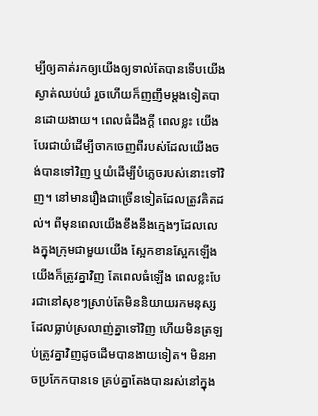ម្បីឲ្យគាត់រកឲ្យយើងឲ្យទាល់តែបានទើបយើងស្ងាត់ឈប់យំ រួចហើយក៏ញញឹមម្ដងទៀតបានដោយងាយ។ ពេលធំដឹងក្ដី ពេលខ្លះ យើងបែរជាយំដើម្បីចាកចេញពីរបស់ដែលយើងចង់បានទៅវិញ ឬយំដើម្បីបំភ្លេចរបស់នោះទៅវិញ។ នៅមានរឿងជាច្រើនទៀតដែលត្រូវគិតដល់។ ពីមុនពេលយើងខឹងនឹងក្មេងៗដែលលេងក្នុងក្រុមជាមួយយើង ស្អែកខានស្អែកឡើងយើងក៏ត្រូវគ្នាវិញ តែពេលធំឡើង ពេលខ្លះបែរជានៅសុខៗស្រាប់តែមិននិយាយរកមនុស្សដែលធ្លាប់ស្រលាញ់គ្នាទៅវិញ ហើយមិនត្រឡប់ត្រូវគ្នាវិញដូចដើមបានងាយទៀត។ មិនអាចប្រកែកបានទេ គ្រប់គ្នាតែងបានរស់នៅក្នុង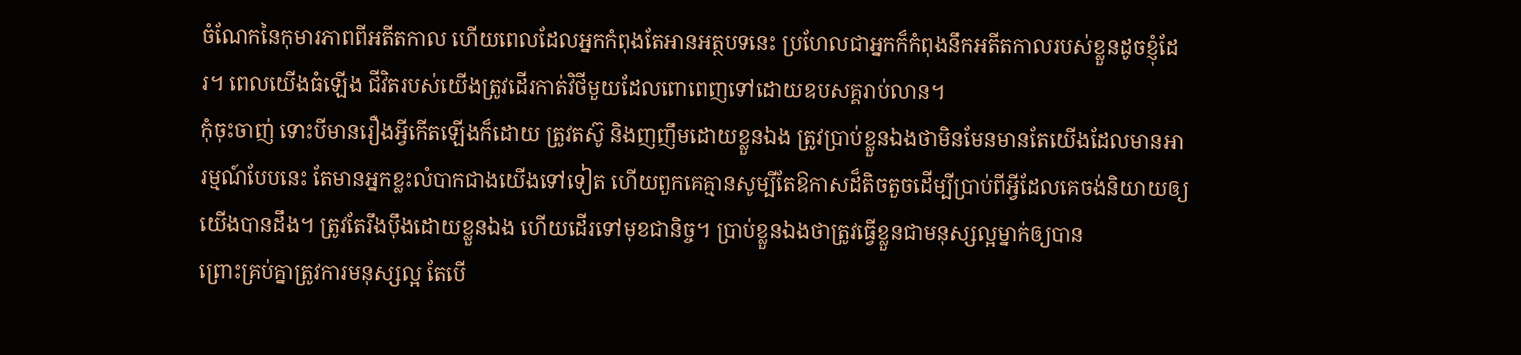ចំណែកនៃកុមារភាពពីអតីតកាល ហើយពេលដែលអ្នកកំពុងតែអានអត្ថបទនេះ ប្រហែលជាអ្នកក៏កំពុងនឹកអតីតកាលរបស់ខ្លួនដូចខ្ញុំដែរ។ ពេលយើងធំឡើង ជីវិតរបស់យើងត្រូវដើរកាត់វិថីមួយដែលពោពេញទៅដោយឧបសគ្គរាប់លាន។
កុំចុះចាញ់ ទោះបីមានរឿងអ្វីកើតឡើងក៏ដោយ ត្រូវតស៊ូ និងញញឹមដោយខ្លួនឯង ត្រូវប្រាប់ខ្លួនឯងថាមិនមែនមានតែយើងដែលមានអារម្មណ៍បែបនេះ តែមានអ្នកខ្លះលំបាកជាងយើងទៅទៀត ហើយពួកគេគ្មានសូម្បីតែឱកាសដ៏តិចតួចដើម្បីប្រាប់ពីអ្វីដែលគេចង់និយាយឲ្យយើងបានដឹង។ ត្រូវតែរឹងប៉ឹងដោយខ្លួនឯង ហើយដើរទៅមុខជានិច្ច។ ប្រាប់ខ្លួនឯងថាត្រូវធ្វើខ្លួនជាមនុស្សល្អម្នាក់ឲ្យបាន
ព្រោះគ្រប់គ្នាត្រូវការមនុស្សល្អ តែបើ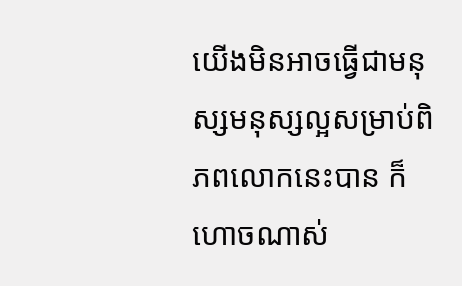យើងមិនអាចធ្វើជាមនុស្សមនុស្សល្អសម្រាប់ពិភពលោកនេះបាន ក៏ហោចណាស់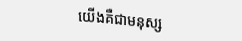យើងគឺជាមនុស្ស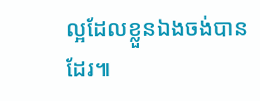ល្អដែលខ្លួនឯងចង់បានដែរ៕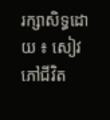រក្សាសិទ្ធដោយ ៖ សៀវភៅជីវិត